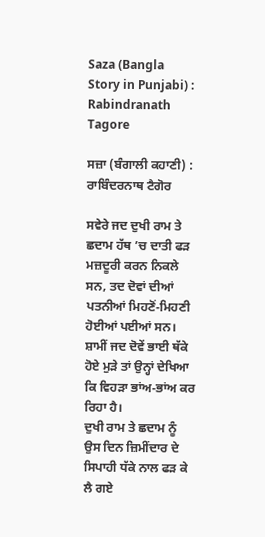Saza (Bangla Story in Punjabi) : Rabindranath Tagore

ਸਜ਼ਾ (ਬੰਗਾਲੀ ਕਹਾਣੀ) : ਰਾਬਿੰਦਰਨਾਥ ਟੈਗੋਰ

ਸਵੇਰੇ ਜਦ ਦੁਖੀ ਰਾਮ ਤੇ ਛਦਾਮ ਹੱਥ ’ਚ ਦਾਤੀ ਫੜ ਮਜ਼ਦੂਰੀ ਕਰਨ ਨਿਕਲੇ ਸਨ, ਤਦ ਦੋਵਾਂ ਦੀਆਂ ਪਤਨੀਆਂ ਮਿਹਣੋਂ-ਮਿਹਣੀ ਹੋਈਆਂ ਪਈਆਂ ਸਨ। ਸ਼ਾਮੀਂ ਜਦ ਦੋਵੇਂ ਭਾਈ ਥੱਕੇ ਹੋਏ ਮੁੜੇ ਤਾਂ ਉਨ੍ਹਾਂ ਦੇਖਿਆ ਕਿ ਵਿਹੜਾ ਭਾਂਅ-ਭਾਂਅ ਕਰ ਰਿਹਾ ਹੈ।
ਦੁਖੀ ਰਾਮ ਤੇ ਛਦਾਮ ਨੂੰ ਉਸ ਦਿਨ ਜ਼ਿਮੀਂਦਾਰ ਦੇ ਸਿਪਾਹੀ ਧੱਕੇ ਨਾਲ ਫੜ ਕੇ ਲੈ ਗਏ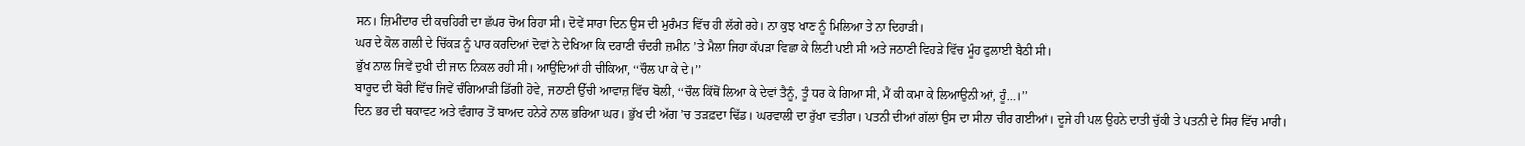ਸਨ। ਜ਼ਿਮੀਂਦਾਰ ਦੀ ਕਚਹਿਰੀ ਦਾ ਛੱਪਰ ਚੋਅ ਰਿਹਾ ਸੀ। ਦੋਵੇਂ ਸਾਰਾ ਦਿਨ ਉਸ ਦੀ ਮੁਰੰਮਤ ਵਿੱਚ ਹੀ ਲੱਗੇ ਰਹੇ। ਨਾ ਕੁਝ ਖਾਣ ਨੂੰ ਮਿਲਿਆ ਤੇ ਨਾ ਦਿਹਾੜੀ।
ਘਰ ਦੇ ਕੋਲ ਗਲੀ ਦੇ ਚਿੱਕੜ ਨੂੰ ਪਾਰ ਕਰਦਿਆਂ ਦੋਵਾਂ ਨੇ ਦੇਖਿਆ ਕਿ ਦਰਾਣੀ ਚੰਦਰੀ ਜ਼ਮੀਨ ’ਤੇ ਮੈਲਾ ਜਿਹਾ ਕੱਪੜਾ ਵਿਛਾ ਕੇ ਲਿਟੀ ਪਈ ਸੀ ਅਤੇ ਜਠਾਣੀ ਵਿਹੜੇ ਵਿੱਚ ਮੂੰਹ ਫੁਲਾਈ ਬੈਠੀ ਸੀ।
ਭੁੱਖ ਨਾਲ ਜਿਵੇਂ ਦੁਖੀ ਦੀ ਜਾਨ ਨਿਕਲ ਰਹੀ ਸੀ। ਆਉਂਦਿਆਂ ਹੀ ਚੀਕਿਆ, ‘‘ਚੌਲ ਪਾ ਕੇ ਦੇ।’’
ਬਾਰੂਦ ਦੀ ਬੋਰੀ ਵਿੱਚ ਜਿਵੇਂ ਚੰਗਿਆੜੀ ਡਿੱਗੀ ਹੋਵੇ, ਜਠਾਣੀ ਉੱਚੀ ਆਵਾਜ਼ ਵਿੱਚ ਬੋਲੀ, ‘‘ਚੌਲ ਕਿੱਥੋਂ ਲਿਆ ਕੇ ਦੇਵਾਂ ਤੈਨੂੰ, ਤੂੰ ਧਰ ਕੇ ਗਿਆ ਸੀ, ਮੈਂ ਕੀ ਕਮਾ ਕੇ ਲਿਆਉਨੀ ਆਂ, ਹੂੰ…।’’
ਦਿਨ ਭਰ ਦੀ ਥਕਾਵਟ ਅਤੇ ਵੰਗਾਰ ਤੋਂ ਬਾਅਦ ਹਨੇਰੇ ਨਾਲ ਭਰਿਆ ਘਰ। ਭੁੱਖ ਦੀ ਅੱਗ ’ਚ ਤੜਫ਼ਦਾ ਢਿੱਡ। ਘਰਵਾਲੀ ਦਾ ਰੁੱਖਾ ਵਤੀਰਾ। ਪਤਨੀ ਦੀਆਂ ਗੱਲਾਂ ਉਸ ਦਾ ਸੀਨਾ ਚੀਰ ਗਈਆਂ। ਦੂਜੇ ਹੀ ਪਲ ਉਹਨੇ ਦਾਤੀ ਚੁੱਕੀ ਤੇ ਪਤਨੀ ਦੇ ਸਿਰ ਵਿੱਚ ਮਾਰੀ।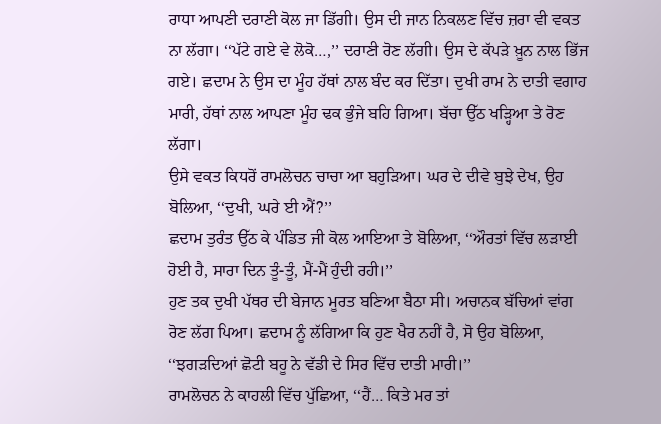ਰਾਧਾ ਆਪਣੀ ਦਰਾਣੀ ਕੋਲ ਜਾ ਡਿੱਗੀ। ਉਸ ਦੀ ਜਾਨ ਨਿਕਲਣ ਵਿੱਚ ਜ਼ਰਾ ਵੀ ਵਕਤ ਨਾ ਲੱਗਾ। ‘‘ਪੱਟੇ ਗਏ ਵੇ ਲੋਕੋ…,’’ ਦਰਾਣੀ ਰੋਣ ਲੱਗੀ। ਉਸ ਦੇ ਕੱਪੜੇ ਖ਼ੂਨ ਨਾਲ ਭਿੱਜ ਗਏ। ਛਦਾਮ ਨੇ ਉਸ ਦਾ ਮੂੰਹ ਹੱਥਾਂ ਨਾਲ ਬੰਦ ਕਰ ਦਿੱਤਾ। ਦੁਖੀ ਰਾਮ ਨੇ ਦਾਤੀ ਵਗਾਹ ਮਾਰੀ, ਹੱਥਾਂ ਨਾਲ ਆਪਣਾ ਮੂੰਹ ਢਕ ਭੁੰਜੇ ਬਹਿ ਗਿਆ। ਬੱਚਾ ਉੱਠ ਖੜ੍ਹਿਆ ਤੇ ਰੋਣ ਲੱਗਾ।
ਉਸੇ ਵਕਤ ਕਿਧਰੋਂ ਰਾਮਲੋਚਨ ਚਾਚਾ ਆ ਬਹੁੜਿਆ। ਘਰ ਦੇ ਦੀਵੇ ਬੁਝੇ ਦੇਖ, ਉਹ ਬੋਲਿਆ, ‘‘ਦੁਖੀ, ਘਰੇ ਈ ਐਂ?’’
ਛਦਾਮ ਤੁਰੰਤ ਉੱਠ ਕੇ ਪੰਡਿਤ ਜੀ ਕੋਲ ਆਇਆ ਤੇ ਬੋਲਿਆ, ‘‘ਔਰਤਾਂ ਵਿੱਚ ਲੜਾਈ ਹੋਈ ਹੈ, ਸਾਰਾ ਦਿਨ ਤੂੰ-ਤੂੰ, ਮੈਂ-ਮੈਂ ਹੁੰਦੀ ਰਹੀ।’’
ਹੁਣ ਤਕ ਦੁਖੀ ਪੱਥਰ ਦੀ ਬੇਜਾਨ ਮੂਰਤ ਬਣਿਆ ਬੈਠਾ ਸੀ। ਅਚਾਨਕ ਬੱਚਿਆਂ ਵਾਂਗ ਰੋਣ ਲੱਗ ਪਿਆ। ਛਦਾਮ ਨੂੰ ਲੱਗਿਆ ਕਿ ਹੁਣ ਖੈਰ ਨਹੀਂ ਹੈ, ਸੋ ਉਹ ਬੋਲਿਆ, ‘‘ਝਗੜਦਿਆਂ ਛੋਟੀ ਬਹੂ ਨੇ ਵੱਡੀ ਦੇ ਸਿਰ ਵਿੱਚ ਦਾਤੀ ਮਾਰੀ।’’
ਰਾਮਲੋਚਨ ਨੇ ਕਾਹਲੀ ਵਿੱਚ ਪੁੱਛਿਆ, ‘‘ਹੈਂ… ਕਿਤੇ ਮਰ ਤਾਂ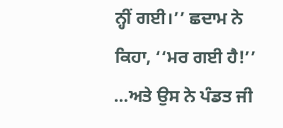ਨ੍ਹੀਂ ਗਈ।’’ ਛਦਾਮ ਨੇ ਕਿਹਾ, ‘‘ਮਰ ਗਈ ਹੈ!’’ …ਅਤੇ ਉਸ ਨੇ ਪੰਡਤ ਜੀ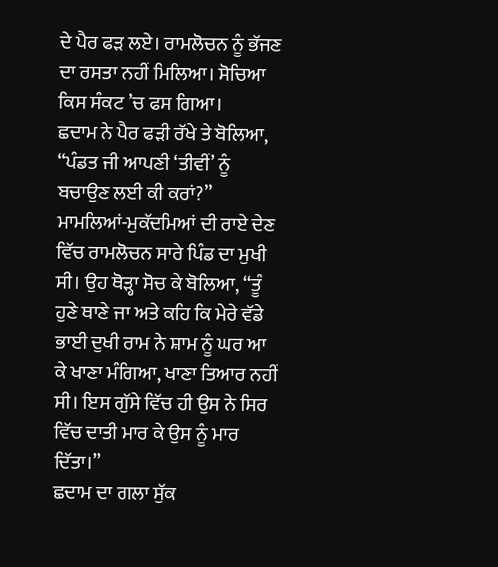ਦੇ ਪੈਰ ਫੜ ਲਏ। ਰਾਮਲੋਚਨ ਨੂੰ ਭੱਜਣ ਦਾ ਰਸਤਾ ਨਹੀਂ ਮਿਲਿਆ। ਸੋਚਿਆ ਕਿਸ ਸੰਕਟ ’ਚ ਫਸ ਗਿਆ।
ਛਦਾਮ ਨੇ ਪੈਰ ਫੜੀ ਰੱਖੇ ਤੇ ਬੋਲਿਆ, ‘‘ਪੰਡਤ ਜੀ ਆਪਣੀ ‘ਤੀਵੀਂ’ ਨੂੰ ਬਚਾਉਣ ਲਈ ਕੀ ਕਰਾਂ?’’ ਮਾਮਲਿਆਂ-ਮੁਕੱਦਮਿਆਂ ਦੀ ਰਾਏ ਦੇਣ ਵਿੱਚ ਰਾਮਲੋਚਨ ਸਾਰੇ ਪਿੰਡ ਦਾ ਮੁਖੀ ਸੀ। ਉਹ ਥੋੜ੍ਹਾ ਸੋਚ ਕੇ ਬੋਲਿਆ, ‘‘ਤੂੰ ਹੁਣੇ ਥਾਣੇ ਜਾ ਅਤੇ ਕਹਿ ਕਿ ਮੇਰੇ ਵੱਡੇ ਭਾਈ ਦੁਖੀ ਰਾਮ ਨੇ ਸ਼ਾਮ ਨੂੰ ਘਰ ਆ ਕੇ ਖਾਣਾ ਮੰਗਿਆ, ਖਾਣਾ ਤਿਆਰ ਨਹੀਂ ਸੀ। ਇਸ ਗੁੱਸੇ ਵਿੱਚ ਹੀ ਉਸ ਨੇ ਸਿਰ ਵਿੱਚ ਦਾਤੀ ਮਾਰ ਕੇ ਉਸ ਨੂੰ ਮਾਰ ਦਿੱਤਾ।’’
ਛਦਾਮ ਦਾ ਗਲਾ ਸੁੱਕ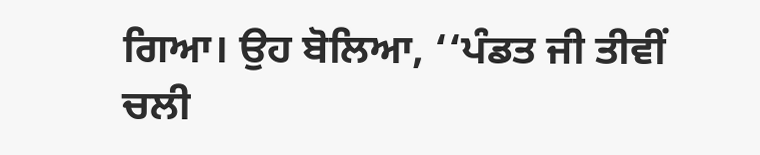ਗਿਆ। ਉਹ ਬੋਲਿਆ, ‘‘ਪੰਡਤ ਜੀ ਤੀਵੀਂ ਚਲੀ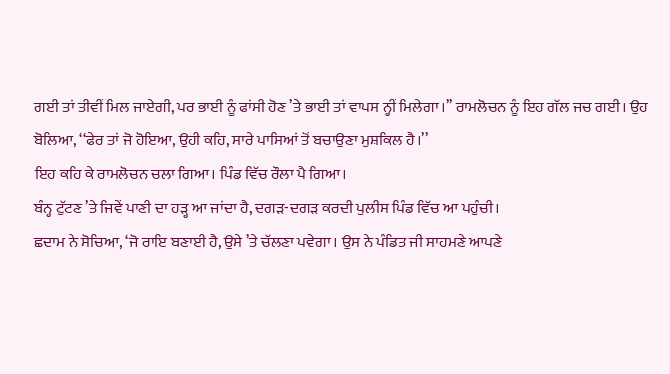ਗਈ ਤਾਂ ਤੀਵੀਂ ਮਿਲ ਜਾਏਗੀ, ਪਰ ਭਾਈ ਨੂੰ ਫਾਂਸੀ ਹੋਣ ’ਤੇ ਭਾਈ ਤਾਂ ਵਾਪਸ ਨ੍ਹੀਂ ਮਿਲੇਗਾ।’’ ਰਾਮਲੋਚਨ ਨੂੰ ਇਹ ਗੱਲ ਜਚ ਗਈ। ਉਹ ਬੋਲਿਆ, ‘‘ਫੇਰ ਤਾਂ ਜੋ ਹੋਇਆ, ਉਹੀ ਕਹਿ, ਸਾਰੇ ਪਾਸਿਆਂ ਤੋਂ ਬਚਾਉਣਾ ਮੁਸ਼ਕਿਲ ਹੈ।’’
ਇਹ ਕਹਿ ਕੇ ਰਾਮਲੋਚਨ ਚਲਾ ਗਿਆ। ਪਿੰਡ ਵਿੱਚ ਰੌਲਾ ਪੈ ਗਿਆ।
ਬੰਨ੍ਹ ਟੁੱਟਣ ’ਤੇ ਜਿਵੇਂ ਪਾਣੀ ਦਾ ਹੜ੍ਹ ਆ ਜਾਂਦਾ ਹੈ, ਦਗੜ-ਦਗੜ ਕਰਦੀ ਪੁਲੀਸ ਪਿੰਡ ਵਿੱਚ ਆ ਪਹੁੰਚੀ।
ਛਦਾਮ ਨੇ ਸੋਚਿਆ, ‘ਜੋ ਰਾਇ ਬਣਾਈ ਹੈ, ਉਸੇ ’ਤੇ ਚੱਲਣਾ ਪਵੇਗਾ। ਉਸ ਨੇ ਪੰਡਿਤ ਜੀ ਸਾਹਮਣੇ ਆਪਣੇ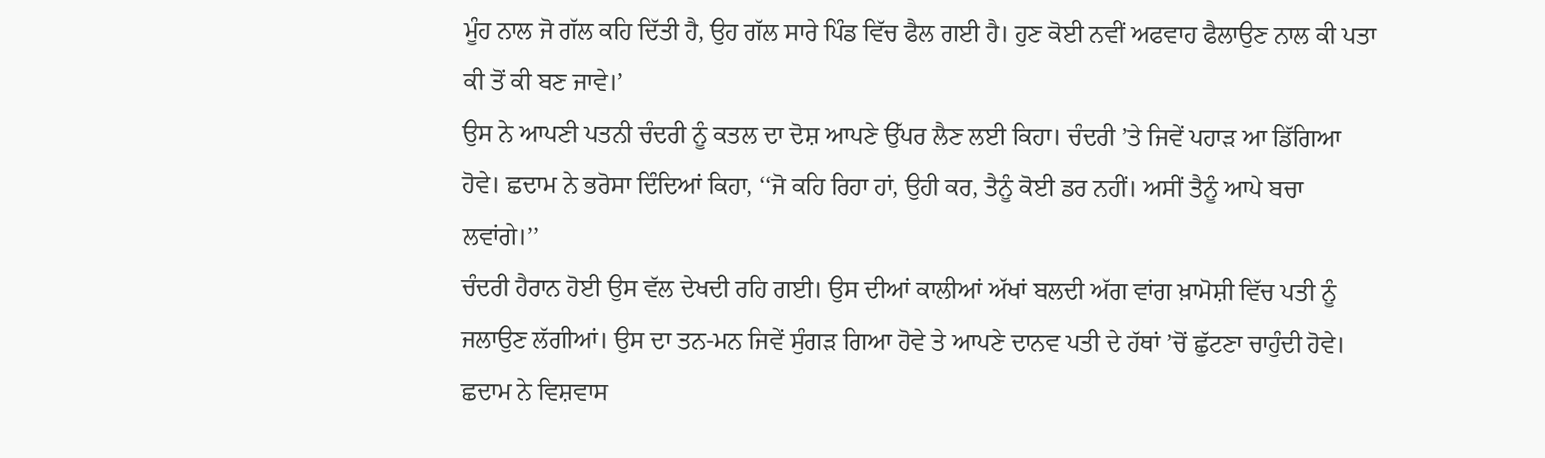ਮੂੰਹ ਨਾਲ ਜੋ ਗੱਲ ਕਹਿ ਦਿੱਤੀ ਹੈ, ਉਹ ਗੱਲ ਸਾਰੇ ਪਿੰਡ ਵਿੱਚ ਫੈਲ ਗਈ ਹੈ। ਹੁਣ ਕੋਈ ਨਵੀਂ ਅਫਵਾਹ ਫੈਲਾਉਣ ਨਾਲ ਕੀ ਪਤਾ ਕੀ ਤੋਂ ਕੀ ਬਣ ਜਾਵੇ।’
ਉਸ ਨੇ ਆਪਣੀ ਪਤਨੀ ਚੰਦਰੀ ਨੂੰ ਕਤਲ ਦਾ ਦੋਸ਼ ਆਪਣੇ ਉੱਪਰ ਲੈਣ ਲਈ ਕਿਹਾ। ਚੰਦਰੀ ’ਤੇ ਜਿਵੇਂ ਪਹਾੜ ਆ ਡਿੱਗਿਆ ਹੋਵੇ। ਛਦਾਮ ਨੇ ਭਰੋਸਾ ਦਿੰਦਿਆਂ ਕਿਹਾ, ‘‘ਜੋ ਕਹਿ ਰਿਹਾ ਹਾਂ, ਉਹੀ ਕਰ, ਤੈਨੂੰ ਕੋਈ ਡਰ ਨਹੀਂ। ਅਸੀਂ ਤੈਨੂੰ ਆਪੇ ਬਚਾ ਲਵਾਂਗੇ।’’
ਚੰਦਰੀ ਹੈਰਾਨ ਹੋਈ ਉਸ ਵੱਲ ਦੇਖਦੀ ਰਹਿ ਗਈ। ਉਸ ਦੀਆਂ ਕਾਲੀਆਂ ਅੱਖਾਂ ਬਲਦੀ ਅੱਗ ਵਾਂਗ ਖ਼ਾਮੋਸ਼ੀ ਵਿੱਚ ਪਤੀ ਨੂੰ ਜਲਾਉਣ ਲੱਗੀਆਂ। ਉਸ ਦਾ ਤਨ-ਮਨ ਜਿਵੇਂ ਸੁੰਗੜ ਗਿਆ ਹੋਵੇ ਤੇ ਆਪਣੇ ਦਾਨਵ ਪਤੀ ਦੇ ਹੱਥਾਂ ’ਚੋਂ ਛੁੱਟਣਾ ਚਾਹੁੰਦੀ ਹੋਵੇ।
ਛਦਾਮ ਨੇ ਵਿਸ਼ਵਾਸ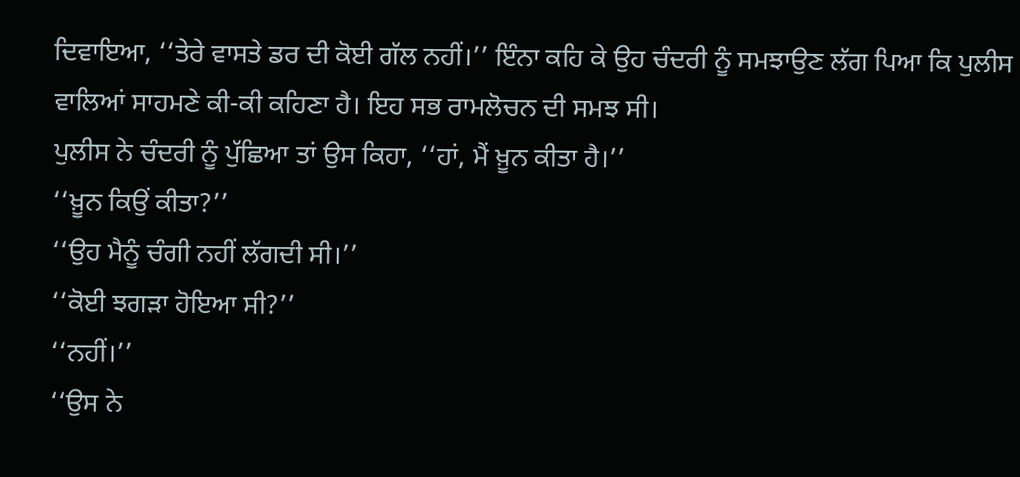ਦਿਵਾਇਆ, ‘‘ਤੇਰੇ ਵਾਸਤੇ ਡਰ ਦੀ ਕੋਈ ਗੱਲ ਨਹੀਂ।’’ ਇੰਨਾ ਕਹਿ ਕੇ ਉਹ ਚੰਦਰੀ ਨੂੰ ਸਮਝਾਉਣ ਲੱਗ ਪਿਆ ਕਿ ਪੁਲੀਸ ਵਾਲਿਆਂ ਸਾਹਮਣੇ ਕੀ-ਕੀ ਕਹਿਣਾ ਹੈ। ਇਹ ਸਭ ਰਾਮਲੋਚਨ ਦੀ ਸਮਝ ਸੀ।
ਪੁਲੀਸ ਨੇ ਚੰਦਰੀ ਨੂੰ ਪੁੱਛਿਆ ਤਾਂ ਉਸ ਕਿਹਾ, ‘‘ਹਾਂ, ਮੈਂ ਖ਼ੂਨ ਕੀਤਾ ਹੈ।’’
‘‘ਖ਼ੂਨ ਕਿਉਂ ਕੀਤਾ?’’
‘‘ਉਹ ਮੈਨੂੰ ਚੰਗੀ ਨਹੀਂ ਲੱਗਦੀ ਸੀ।’’
‘‘ਕੋਈ ਝਗੜਾ ਹੋਇਆ ਸੀ?’’
‘‘ਨਹੀਂ।’’
‘‘ਉਸ ਨੇ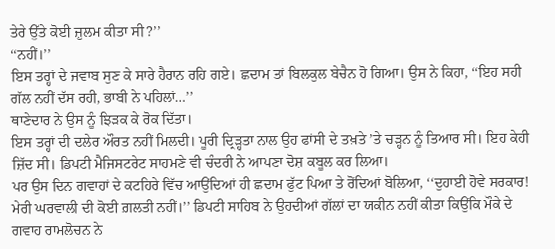ਤੇਰੇ ਉੱਤੇ ਕੋਈ ਜ਼ੁਲਮ ਕੀਤਾ ਸੀ?’’
‘‘ਨਹੀਂ।’’
ਇਸ ਤਰ੍ਹਾਂ ਦੇ ਜਵਾਬ ਸੁਣ ਕੇ ਸਾਰੇ ਹੈਰਾਨ ਰਹਿ ਗਏ। ਛਦਾਮ ਤਾਂ ਬਿਲਕੁਲ ਬੇਚੈਨ ਹੋ ਗਿਆ। ਉਸ ਨੇ ਕਿਹਾ, ‘‘ਇਹ ਸਹੀ ਗੱਲ ਨਹੀਂ ਦੱਸ ਰਹੀ, ਭਾਬੀ ਨੇ ਪਹਿਲਾਂ…’’
ਥਾਣੇਦਾਰ ਨੇ ਉਸ ਨੂੰ ਝਿੜਕ ਕੇ ਰੋਕ ਦਿੱਤਾ।
ਇਸ ਤਰ੍ਹਾਂ ਦੀ ਦਲੇਰ ਔਰਤ ਨਹੀਂ ਮਿਲਦੀ। ਪੂਰੀ ਦ੍ਰਿਡ਼੍ਹਤਾ ਨਾਲ ਉਹ ਫਾਂਸੀ ਦੇ ਤਖ਼ਤੇ ’ਤੇ ਚੜ੍ਹਨ ਨੂੰ ਤਿਆਰ ਸੀ। ਇਹ ਕੇਹੀ ਜ਼ਿੱਦ ਸੀ। ਡਿਪਟੀ ਮੈਜਿਸਟਰੇਟ ਸਾਹਮਣੇ ਵੀ ਚੰਦਰੀ ਨੇ ਆਪਣਾ ਦੋਸ਼ ਕਬੂਲ ਕਰ ਲਿਆ।
ਪਰ ਉਸ ਦਿਨ ਗਵਾਹਾਂ ਦੇ ਕਟਹਿਰੇ ਵਿੱਚ ਆਉਂਦਿਆਂ ਹੀ ਛਦਾਮ ਫੁੱਟ ਪਿਆ ਤੇ ਰੋਂਦਿਆਂ ਬੋਲਿਆ, ‘‘ਦੁਹਾਈ ਹੋਵੇ ਸਰਕਾਰ! ਮੇਰੀ ਘਰਵਾਲੀ ਦੀ ਕੋਈ ਗ਼ਲਤੀ ਨਹੀਂ।’’ ਡਿਪਟੀ ਸਾਹਿਬ ਨੇ ਉਹਦੀਆਂ ਗੱਲਾਂ ਦਾ ਯਕੀਨ ਨਹੀਂ ਕੀਤਾ ਕਿਉਂਕਿ ਮੌਕੇ ਦੇ ਗਵਾਹ ਰਾਮਲੋਚਨ ਨੇ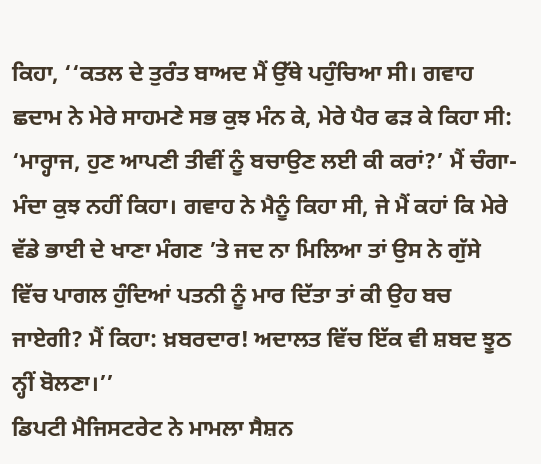ਕਿਹਾ, ‘‘ਕਤਲ ਦੇ ਤੁਰੰਤ ਬਾਅਦ ਮੈਂ ਉੱਥੇ ਪਹੁੰਚਿਆ ਸੀ। ਗਵਾਹ ਛਦਾਮ ਨੇ ਮੇਰੇ ਸਾਹਮਣੇ ਸਭ ਕੁਝ ਮੰਨ ਕੇ, ਮੇਰੇ ਪੈਰ ਫੜ ਕੇ ਕਿਹਾ ਸੀ: ‘ਮਾਰ੍ਹਾਜ, ਹੁਣ ਆਪਣੀ ਤੀਵੀਂ ਨੂੰ ਬਚਾਉਣ ਲਈ ਕੀ ਕਰਾਂ?’ ਮੈਂ ਚੰਗਾ-ਮੰਦਾ ਕੁਝ ਨਹੀਂ ਕਿਹਾ। ਗਵਾਹ ਨੇ ਮੈਨੂੰ ਕਿਹਾ ਸੀ, ਜੇ ਮੈਂ ਕਹਾਂ ਕਿ ਮੇਰੇ ਵੱਡੇ ਭਾਈ ਦੇ ਖਾਣਾ ਮੰਗਣ ’ਤੇ ਜਦ ਨਾ ਮਿਲਿਆ ਤਾਂ ਉਸ ਨੇ ਗੁੱਸੇ ਵਿੱਚ ਪਾਗਲ ਹੁੰਦਿਆਂ ਪਤਨੀ ਨੂੰ ਮਾਰ ਦਿੱਤਾ ਤਾਂ ਕੀ ਉਹ ਬਚ ਜਾਏਗੀ? ਮੈਂ ਕਿਹਾ: ਖ਼ਬਰਦਾਰ! ਅਦਾਲਤ ਵਿੱਚ ਇੱਕ ਵੀ ਸ਼ਬਦ ਝੂਠ ਨ੍ਹੀਂ ਬੋਲਣਾ।’’
ਡਿਪਟੀ ਮੈਜਿਸਟਰੇਟ ਨੇ ਮਾਮਲਾ ਸੈਸ਼ਨ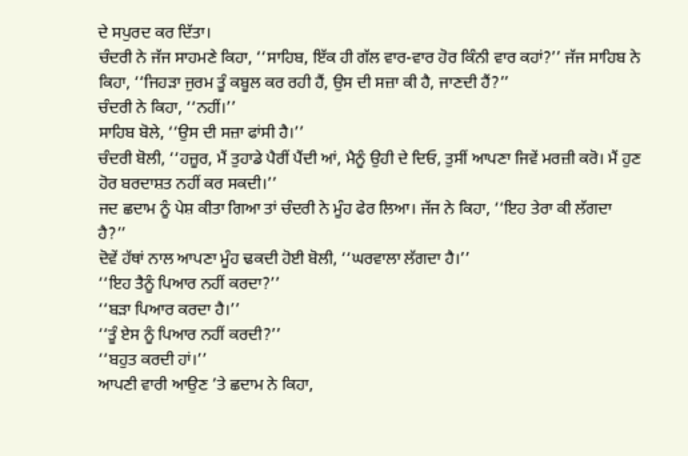ਦੇ ਸਪੁਰਦ ਕਰ ਦਿੱਤਾ।
ਚੰਦਰੀ ਨੇ ਜੱਜ ਸਾਹਮਣੇ ਕਿਹਾ, ‘‘ਸਾਹਿਬ, ਇੱਕ ਹੀ ਗੱਲ ਵਾਰ-ਵਾਰ ਹੋਰ ਕਿੰਨੀ ਵਾਰ ਕਹਾਂ?’’ ਜੱਜ ਸਾਹਿਬ ਨੇ ਕਿਹਾ, ‘‘ਜਿਹੜਾ ਜੁਰਮ ਤੂੰ ਕਬੂਲ ਕਰ ਰਹੀ ਹੈਂ, ਉਸ ਦੀ ਸਜ਼ਾ ਕੀ ਹੈ, ਜਾਣਦੀ ਹੈਂ?’’
ਚੰਦਰੀ ਨੇ ਕਿਹਾ, ‘‘ਨਹੀਂ।’’
ਸਾਹਿਬ ਬੋਲੇ, ‘‘ਉਸ ਦੀ ਸਜ਼ਾ ਫਾਂਸੀ ਹੈ।’’
ਚੰਦਰੀ ਬੋਲੀ, ‘‘ਹਜ਼ੂਰ, ਮੈਂ ਤੁਹਾਡੇ ਪੈਰੀਂ ਪੈਂਦੀ ਆਂ, ਮੈਨੂੰ ਉਹੀ ਦੇ ਦਿਓ, ਤੁਸੀਂ ਆਪਣਾ ਜਿਵੇਂ ਮਰਜ਼ੀ ਕਰੋ। ਮੈਂ ਹੁਣ ਹੋਰ ਬਰਦਾਸ਼ਤ ਨਹੀਂ ਕਰ ਸਕਦੀ।’’
ਜਦ ਛਦਾਮ ਨੂੰ ਪੇਸ਼ ਕੀਤਾ ਗਿਆ ਤਾਂ ਚੰਦਰੀ ਨੇ ਮੂੰਹ ਫੇਰ ਲਿਆ। ਜੱਜ ਨੇ ਕਿਹਾ, ‘‘ਇਹ ਤੇਰਾ ਕੀ ਲੱਗਦਾ ਹੈ?’’
ਦੋਵੇਂ ਹੱਥਾਂ ਨਾਲ ਆਪਣਾ ਮੂੰਹ ਢਕਦੀ ਹੋਈ ਬੋਲੀ, ‘‘ਘਰਵਾਲਾ ਲੱਗਦਾ ਹੈ।’’
‘‘ਇਹ ਤੈਨੂੰ ਪਿਆਰ ਨਹੀਂ ਕਰਦਾ?’’
‘‘ਬੜਾ ਪਿਆਰ ਕਰਦਾ ਹੈ।’’
‘‘ਤੂੰ ਏਸ ਨੂੰ ਪਿਆਰ ਨਹੀਂ ਕਰਦੀ?’’
‘‘ਬਹੁਤ ਕਰਦੀ ਹਾਂ।’’
ਆਪਣੀ ਵਾਰੀ ਆਉਣ ’ਤੇ ਛਦਾਮ ਨੇ ਕਿਹਾ,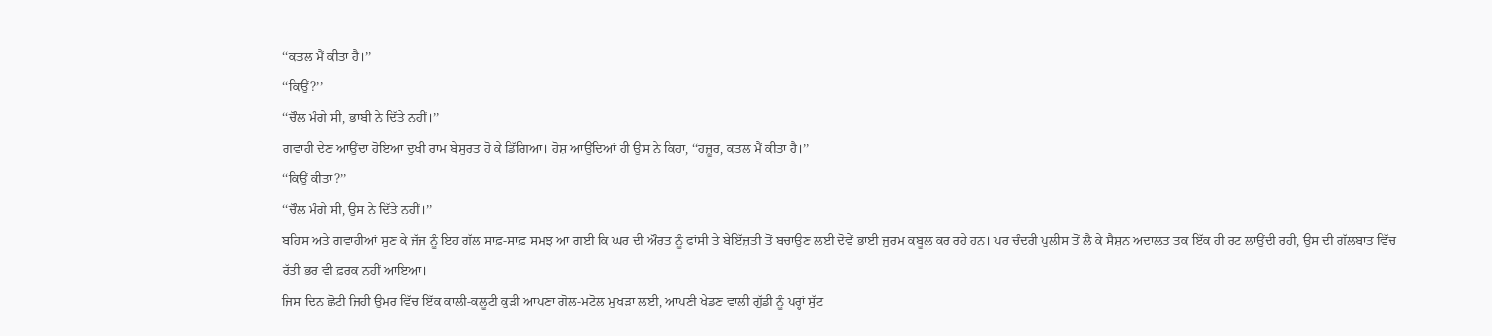‘‘ਕਤਲ ਮੈਂ ਕੀਤਾ ਹੈ।’’
‘‘ਕਿਉਂ?’’
‘‘ਚੌਲ ਮੰਗੇ ਸੀ, ਭਾਬੀ ਨੇ ਦਿੱਤੇ ਨਹੀਂ।’’
ਗਵਾਹੀ ਦੇਣ ਆਉਂਦਾ ਹੋਇਆ ਦੁਖੀ ਰਾਮ ਬੇਸੁਰਤ ਹੋ ਕੇ ਡਿੱਗਿਆ। ਹੋਸ਼ ਆਉਂਦਿਆਂ ਹੀ ਉਸ ਨੇ ਕਿਹਾ, ‘‘ਹਜ਼ੂਰ, ਕਤਲ ਮੈਂ ਕੀਤਾ ਹੈ।’’
‘‘ਕਿਉਂ ਕੀਤਾ?’’
‘‘ਚੌਲ ਮੰਗੇ ਸੀ, ਉਸ ਨੇ ਦਿੱਤੇ ਨਹੀਂ।’’
ਬਹਿਸ ਅਤੇ ਗਵਾਹੀਆਂ ਸੁਣ ਕੇ ਜੱਜ ਨੂੰ ਇਹ ਗੱਲ ਸਾਫ਼-ਸਾਫ਼ ਸਮਝ ਆ ਗਈ ਕਿ ਘਰ ਦੀ ਔਰਤ ਨੂੰ ਫਾਂਸੀ ਤੇ ਬੇਇੱਜ਼ਤੀ ਤੋਂ ਬਚਾਉਣ ਲਈ ਦੋਵੇਂ ਭਾਈ ਜੁਰਮ ਕਬੂਲ ਕਰ ਰਹੇ ਹਨ। ਪਰ ਚੰਦਰੀ ਪੁਲੀਸ ਤੋਂ ਲੈ ਕੇ ਸੈਸ਼ਨ ਅਦਾਲਤ ਤਕ ਇੱਕ ਹੀ ਰਟ ਲਾਉਂਦੀ ਰਹੀ, ਉਸ ਦੀ ਗੱਲਬਾਤ ਵਿੱਚ ਰੱਤੀ ਭਰ ਵੀ ਫ਼ਰਕ ਨਹੀਂ ਆਇਆ।
ਜਿਸ ਦਿਨ ਛੋਟੀ ਜਿਹੀ ਉਮਰ ਵਿੱਚ ਇੱਕ ਕਾਲੀ-ਕਲੂਟੀ ਕੁੜੀ ਆਪਣਾ ਗੋਲ-ਮਟੋਲ ਮੁਖੜਾ ਲਈ, ਆਪਣੀ ਖੇਡਣ ਵਾਲੀ ਗੁੱਡੀ ਨੂੰ ਪਰ੍ਹਾਂ ਸੁੱਟ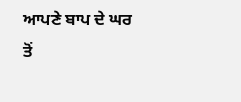ਆਪਣੇ ਬਾਪ ਦੇ ਘਰ ਤੋਂ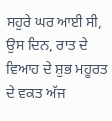ਸਹੁਰੇ ਘਰ ਆਈ ਸੀ, ਉਸ ਦਿਨ, ਰਾਤ ਦੇ ਵਿਆਹ ਦੇ ਸ਼ੁਭ ਮਹੂਰਤ ਦੇ ਵਕਤ ਅੱਜ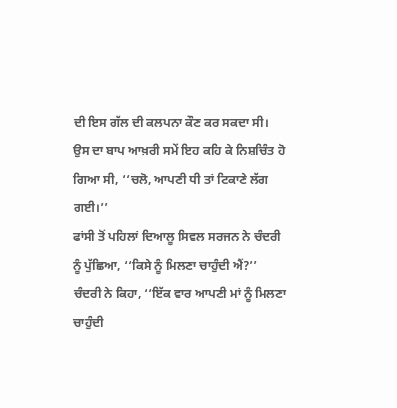ਦੀ ਇਸ ਗੱਲ ਦੀ ਕਲਪਨਾ ਕੌਣ ਕਰ ਸਕਦਾ ਸੀ।
ਉਸ ਦਾ ਬਾਪ ਆਖ਼ਰੀ ਸਮੇਂ ਇਹ ਕਹਿ ਕੇ ਨਿਸ਼ਚਿੰਤ ਹੋ ਗਿਆ ਸੀ, ‘‘ਚਲੋ, ਆਪਣੀ ਧੀ ਤਾਂ ਟਿਕਾਣੇ ਲੱਗ ਗਈ।’’
ਫਾਂਸੀ ਤੋਂ ਪਹਿਲਾਂ ਦਿਆਲੂ ਸਿਵਲ ਸਰਜਨ ਨੇ ਚੰਦਰੀ ਨੂੰ ਪੁੱਛਿਆ, ‘‘ਕਿਸੇ ਨੂੰ ਮਿਲਣਾ ਚਾਹੁੰਦੀ ਐਂ?’’
ਚੰਦਰੀ ਨੇ ਕਿਹਾ, ‘‘ਇੱਕ ਵਾਰ ਆਪਣੀ ਮਾਂ ਨੂੰ ਮਿਲਣਾ ਚਾਹੁੰਦੀ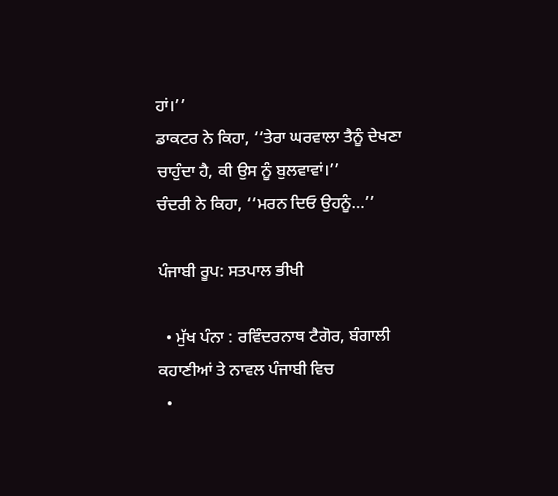ਹਾਂ।’’
ਡਾਕਟਰ ਨੇ ਕਿਹਾ, ‘‘ਤੇਰਾ ਘਰਵਾਲਾ ਤੈਨੂੰ ਦੇਖਣਾ ਚਾਹੁੰਦਾ ਹੈ, ਕੀ ਉਸ ਨੂੰ ਬੁਲਵਾਵਾਂ।’’
ਚੰਦਰੀ ਨੇ ਕਿਹਾ, ‘‘ਮਰਨ ਦਿਓ ਉਹਨੂੰ…’’

ਪੰਜਾਬੀ ਰੂਪ: ਸਤਪਾਲ ਭੀਖੀ

  • ਮੁੱਖ ਪੰਨਾ : ਰਵਿੰਦਰਨਾਥ ਟੈਗੋਰ, ਬੰਗਾਲੀ ਕਹਾਣੀਆਂ ਤੇ ਨਾਵਲ ਪੰਜਾਬੀ ਵਿਚ
  •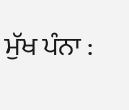ਮੁੱਖ ਪੰਨਾ :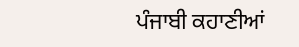ਪੰਜਾਬੀ ਕਹਾਣੀਆਂ